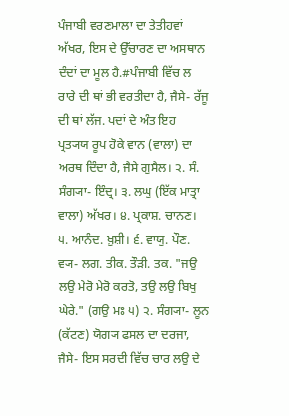ਪੰਜਾਬੀ ਵਰਣਮਾਲਾ ਦਾ ਤੇਤੀਹਵਾਂ ਅੱਖਰ, ਇਸ ਦੇ ਉੱਚਾਰਣ ਦਾ ਅਸਥਾਨ ਦੰਦਾਂ ਦਾ ਮੂਲ ਹੈ.#ਪੰਜਾਬੀ ਵਿੱਚ ਲ ਰਾਰੇ ਦੀ ਥਾਂ ਭੀ ਵਰਤੀਦਾ ਹੈ, ਜੈਸੇ- ਰੱਜੂ ਦੀ ਥਾਂ ਲੱਜ. ਪਦਾਂ ਦੇ ਅੰਤ ਇਹ ਪ੍ਰਤ੍ਯਯ ਰੂਪ ਹੋਕੇ ਵਾਨ (ਵਾਲਾ) ਦਾ ਅਰਥ ਦਿੰਦਾ ਹੈ, ਜੈਸੇ ਗੁਸੈਲ। ੨. ਸੰ. ਸੰਗ੍ਯਾ- ਇੰਦ੍ਰ। ੩. ਲਘੁ (ਇੱਕ ਮਾਤ੍ਰਾ ਵਾਲਾ) ਅੱਖਰ। ੪. ਪ੍ਰਕਾਸ਼. ਚਾਨਣ। ੫. ਆਨੰਦ. ਖ਼ੁਸ਼ੀ। ੬. ਵਾਯੁ. ਪੌਣ.
ਵ੍ਯ- ਲਗ. ਤੀਕ. ਤੌੜੀ. ਤਕ. "ਜਉ ਲਉ ਮੇਰੋ ਮੇਰੋ ਕਰਤੋ, ਤਉ ਲਉ ਬਿਖੁ ਘੇਰੇ." (ਗਉ ਮਃ ੫) ੨. ਸੰਗ੍ਯਾ- ਲੂਨ (ਕੱਟਣ) ਯੋਗ੍ਯ ਫਸਲ ਦਾ ਦਰਜਾ, ਜੈਸੇ- ਇਸ ਸਰਦੀ ਵਿੱਚ ਚਾਰ ਲਉ ਦੇ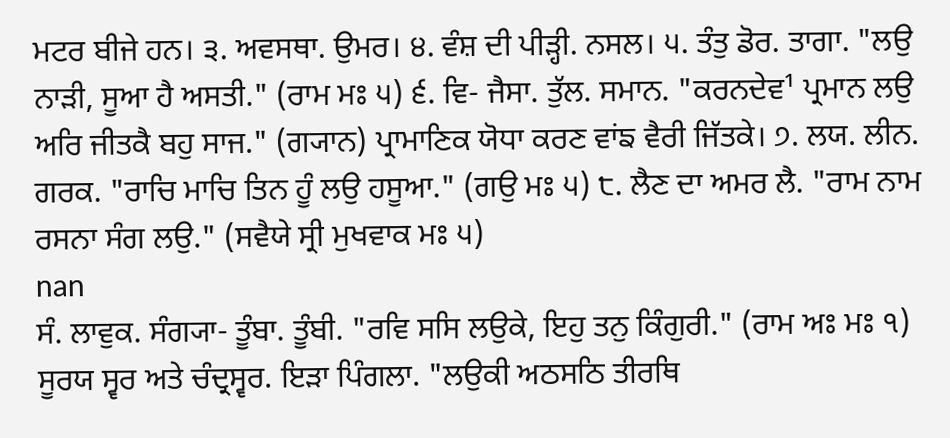ਮਟਰ ਬੀਜੇ ਹਨ। ੩. ਅਵਸਥਾ. ਉਮਰ। ੪. ਵੰਸ਼ ਦੀ ਪੀੜ੍ਹੀ. ਨਸਲ। ੫. ਤੰਤੁ ਡੋਰ. ਤਾਗਾ. "ਲਉ ਨਾੜੀ, ਸੂਆ ਹੈ ਅਸਤੀ." (ਰਾਮ ਮਃ ੫) ੬. ਵਿ- ਜੈਸਾ. ਤੁੱਲ. ਸਮਾਨ. "ਕਰਨਦੇਵ¹ ਪ੍ਰਮਾਨ ਲਉ ਅਰਿ ਜੀਤਕੈ ਬਹੁ ਸਾਜ." (ਗ੍ਯਾਨ) ਪ੍ਰਾਮਾਣਿਕ ਯੋਧਾ ਕਰਣ ਵਾਂਙ ਵੈਰੀ ਜਿੱਤਕੇ। ੭. ਲਯ. ਲੀਨ. ਗਰਕ. "ਰਾਚਿ ਮਾਚਿ ਤਿਨ ਹੂੰ ਲਉ ਹਸੂਆ." (ਗਉ ਮਃ ੫) ੮. ਲੈਣ ਦਾ ਅਮਰ ਲੈ. "ਰਾਮ ਨਾਮ ਰਸਨਾ ਸੰਗ ਲਉ." (ਸਵੈਯੇ ਸ੍ਰੀ ਮੁਖਵਾਕ ਮਃ ੫)
nan
ਸੰ. ਲਾਵੁਕ. ਸੰਗ੍ਯਾ- ਤੂੰਬਾ. ਤੂੰਬੀ. "ਰਵਿ ਸਸਿ ਲਉਕੇ, ਇਹੁ ਤਨੁ ਕਿੰਗੁਰੀ." (ਰਾਮ ਅਃ ਮਃ ੧) ਸੂਰਯ ਸ੍ਵਰ ਅਤੇ ਚੰਦ੍ਰਸ੍ਵਰ. ਇੜਾ ਪਿੰਗਲਾ. "ਲਉਕੀ ਅਠਸਠਿ ਤੀਰਥਿ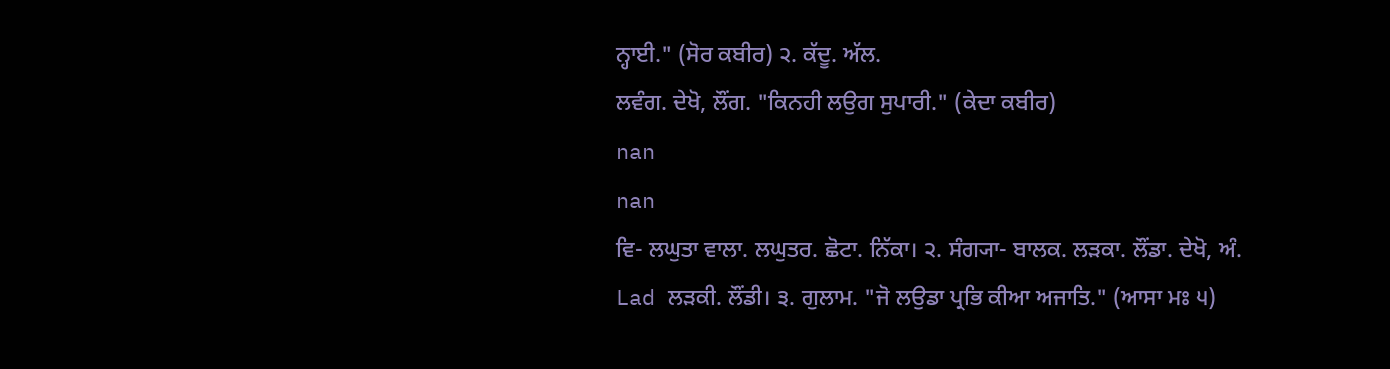ਨ੍ਹਾਈ." (ਸੋਰ ਕਬੀਰ) ੨. ਕੱਦੂ. ਅੱਲ.
ਲਵੰਗ. ਦੇਖੋ, ਲੌਂਗ. "ਕਿਨਹੀ ਲਉਗ ਸੁਪਾਰੀ." (ਕੇਦਾ ਕਬੀਰ)
nan
nan
ਵਿ- ਲਘੁਤਾ ਵਾਲਾ. ਲਘੁਤਰ. ਛੋਟਾ. ਨਿੱਕਾ। ੨. ਸੰਗ੍ਯਾ- ਬਾਲਕ. ਲੜਕਾ. ਲੌਂਡਾ. ਦੇਖੋ, ਅੰ. Lad ਲੜਕੀ. ਲੌਂਡੀ। ੩. ਗੁਲਾਮ. "ਜੋ ਲਉਡਾ ਪ੍ਰਭਿ ਕੀਆ ਅਜਾਤਿ." (ਆਸਾ ਮਃ ੫)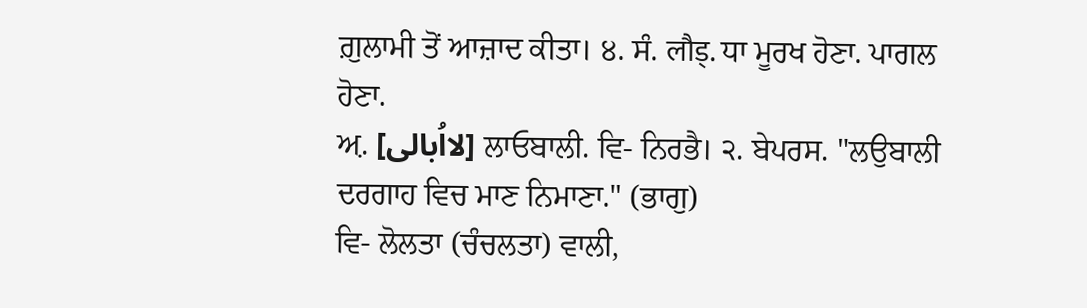ਗ਼ੁਲਾਮੀ ਤੋਂ ਆਜ਼ਾਦ ਕੀਤਾ। ੪. ਸੰ. लौड्. ਧਾ ਮੂਰਖ ਹੋਣਾ. ਪਾਗਲ ਹੋਣਾ.
ਅ਼. [لااُبالی] ਲਾਓਬਾਲੀ. ਵਿ- ਨਿਰਭੈ। ੨. ਬੇਪਰਸ. "ਲਉਬਾਲੀ ਦਰਗਾਹ ਵਿਚ ਮਾਣ ਨਿਮਾਣਾ." (ਭਾਗੁ)
ਵਿ- ਲੋਲਤਾ (ਚੰਚਲਤਾ) ਵਾਲੀ,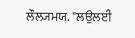ਲੌਲ੍ਯਮਯ. "ਲਉਲਈ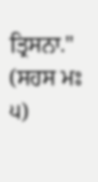ਤ੍ਰਿਸਨਾ." (ਸਹਸ ਮਃ ੫)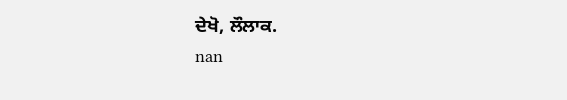ਦੇਖੋ, ਲੌਲਾਕ.
nan